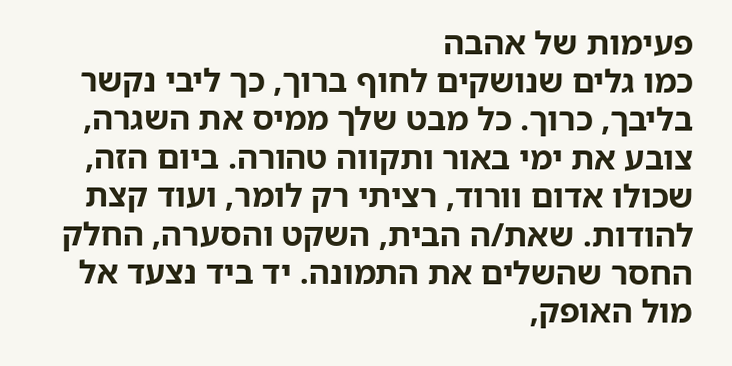פעימות של אהבה
כמו גלים שנושקים לחוף ברוך, כך ליבי נקשר בליבך, כרוך. כל מבט שלך ממיס את השגרה, צובע את ימי באור ותקווה טהורה. ביום הזה, שכולו אדום וורוד, רציתי רק לומר, ועוד קצת להודות. שאת/ה הבית, השקט והסערה, החלק החסר שהשלים את התמונה. יד ביד נצעד אל מול האופק,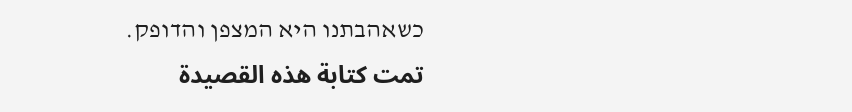כשאהבתנו היא המצפן והדופק.
تمت كتابة هذه القصيدة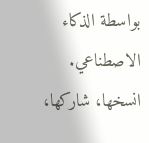بواسطة الذكاء الاصطناعي. انسخها، شاركها،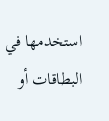استخدمها في البطاقات أو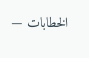الخطابات —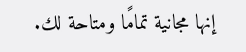إنها مجانية تمامًا ومتاحة لك.